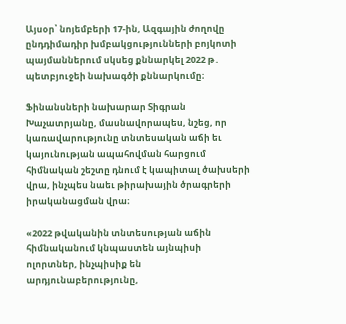Այսօր՝ նոյեմբերի 17-ին, Ազգային ժողովը ընդդիմադիր խմբակցությունների բոյկոտի պայմաններում սկսեց քննարկել 2022 թ․ պետբյուջեի նախագծի քննարկումը։

Ֆինանսների նախարար Տիգրան Խաչատրյանը, մասնավորապես, նշեց, որ կառավարությունը տնտեսական աճի եւ կայունության ապահովման հարցում հիմնական շեշտը դնում է կապիտալ ծախսերի վրա, ինչպես նաեւ թիրախային ծրագրերի իրականացման վրա։

«2022 թվականին տնտեսության աճին հիմնականում կնպաստեն այնպիսի ոլորտներ, ինչպիսիք են արդյունաբերությունը,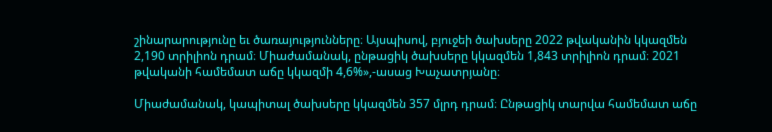շինարարությունը եւ ծառայությունները։ Այսպիսով, բյուջեի ծախսերը 2022 թվականին կկազմեն 2,190 տրիլիոն դրամ։ Միաժամանակ, ընթացիկ ծախսերը կկազմեն 1,843 տրիլիոն դրամ։ 2021 թվականի համեմատ աճը կկազմի 4,6%»,-ասաց Խաչատրյանը։

Միաժամանակ, կապիտալ ծախսերը կկազմեն 357 մլրդ դրամ։ Ընթացիկ տարվա համեմատ աճը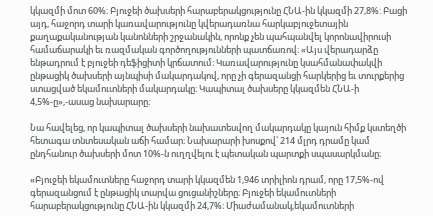կկազմի մոտ 60%։ Բյուջեի ծախսերի հարաբերակցությունը ՀՆԱ-ին կկազմի 27,8%: Բացի այդ, հաջորդ տարի կառավարությունը կվերադառնա հարկաբյուջետային քաղաքականության կանոնների շրջանակին, որոնք չեն պահպանվել կորոնավիրուսի համաճարակի եւ ռազմական գործողությունների պատճառով։ «Այս վերադարձը ենթադրում է բյուջեի դեֆիցիտի կրճատում։ Կառավարությունը կսահմանափակվի ընթացիկ ծախսերի այնպիսի մակարդակով, որը չի գերազանցի հարկերից եւ տուրքերից ստացված եկամուտների մակարդակը։ Կապիտալ ծախսերը կկազմեն ՀՆԱ-ի 4,5%-ը»,-ասաց նախարարը։

Նա հավելեց, որ կապիտալ ծախսերի նախատեսվող մակարդակը կայուն հիմք կստեղծի հետագա տնտեսական աճի համար։ Նախարարի խոսքով՝ 214 մլրդ դրամը կամ ընդհանուր ծախսերի մոտ 10%-ն ուղղվելու է պետական պարտքի սպասարկմանը։

«Բյուջեի եկամուտները հաջորդ տարի կկազմեն 1,946 տրիլիոն դրամ, որը 17,5%-ով գերազանցում է ընթացիկ տարվա ցուցանիշները։ Բյուջեի եկամուտների հարաբերակցությունը ՀՆԱ-ին կկազմի 24,7%։ Միաժամանակ,եկամուտների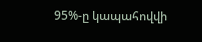95%-ը կապահովվի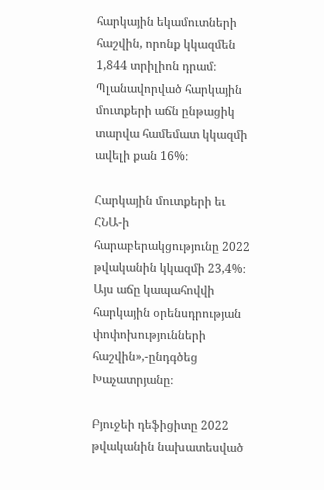հարկային եկամուտների հաշվին, որոնք կկազմեն 1,844 տրիլիոն դրամ։ Պլանավորված հարկային մուտքերի աճն ընթացիկ տարվա համեմատ կկազմի ավելի քան 16%։

Հարկային մուտքերի եւ ՀՆԱ-ի հարաբերակցությունը 2022 թվականին կկազմի 23,4%։ Այս աճը կապահովվի հարկային օրենսդրության փոփոխությունների հաշվին»,-ընդգծեց Խաչատրյանը։

Բյուջեի դեֆիցիտը 2022 թվականին նախատեսված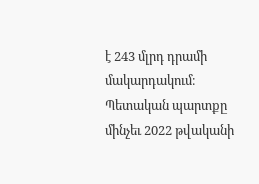է 243 մլրդ դրամի մակարդակում։ Պետական պարտքը մինչեւ 2022 թվականի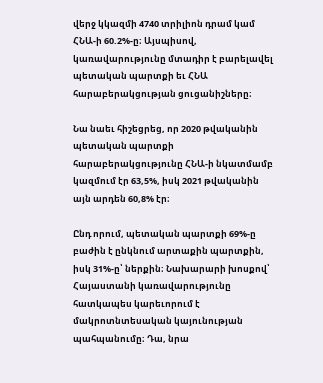վերջ կկազմի 4740 տրիլիոն դրամ կամ ՀՆԱ-ի 60.2%-ը։ Այսպիսով, կառավարությունը մտադիր է բարելավել պետական պարտքի եւ ՀՆԱ հարաբերակցության ցուցանիշները։

Նա նաեւ հիշեցրեց, որ 2020 թվականին պետական պարտքի հարաբերակցությունը ՀՆԱ-ի նկատմամբ կազմում էր 63,5%, իսկ 2021 թվականին այն արդեն 60,8% էր։

Ընդ որում, պետական պարտքի 69%-ը բաժին է ընկնում արտաքին պարտքին, իսկ 31%-ը՝ ներքին։ Նախարարի խոսքով՝ Հայաստանի կառավարությունը հատկապես կարեւորում է մակրոտնտեսական կայունության պահպանումը։ Դա, նրա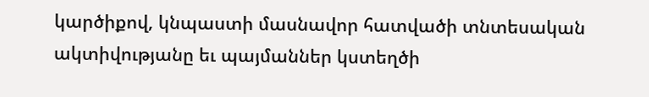կարծիքով, կնպաստի մասնավոր հատվածի տնտեսական ակտիվությանը եւ պայմաններ կստեղծի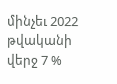մինչեւ 2022 թվականի վերջ 7 %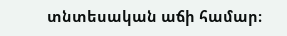տնտեսական աճի համար։